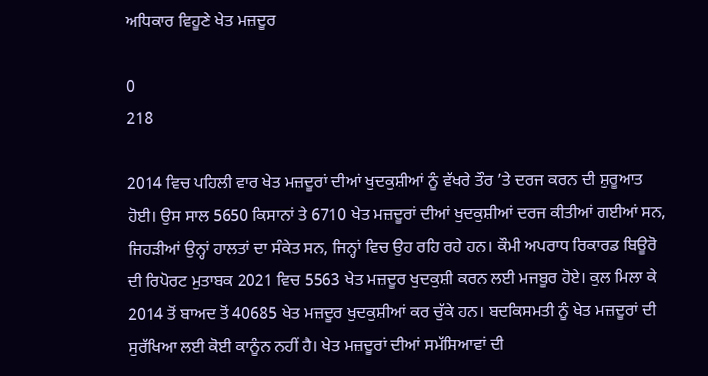ਅਧਿਕਾਰ ਵਿਹੂਣੇ ਖੇਤ ਮਜ਼ਦੂਰ

0
218

2014 ਵਿਚ ਪਹਿਲੀ ਵਾਰ ਖੇਤ ਮਜ਼ਦੂਰਾਂ ਦੀਆਂ ਖੁਦਕੁਸ਼ੀਆਂ ਨੂੰ ਵੱਖਰੇ ਤੌਰ ’ਤੇ ਦਰਜ ਕਰਨ ਦੀ ਸ਼ੁਰੂਆਤ ਹੋਈ। ਉਸ ਸਾਲ 5650 ਕਿਸਾਨਾਂ ਤੇ 6710 ਖੇਤ ਮਜ਼ਦੂਰਾਂ ਦੀਆਂ ਖੁਦਕੁਸ਼ੀਆਂ ਦਰਜ ਕੀਤੀਆਂ ਗਈਆਂ ਸਨ, ਜਿਹੜੀਆਂ ਉਨ੍ਹਾਂ ਹਾਲਤਾਂ ਦਾ ਸੰਕੇਤ ਸਨ, ਜਿਨ੍ਹਾਂ ਵਿਚ ਉਹ ਰਹਿ ਰਹੇ ਹਨ। ਕੌਮੀ ਅਪਰਾਧ ਰਿਕਾਰਡ ਬਿਊਰੋ ਦੀ ਰਿਪੋਰਟ ਮੁਤਾਬਕ 2021 ਵਿਚ 5563 ਖੇਤ ਮਜ਼ਦੂਰ ਖੁਦਕੁਸ਼ੀ ਕਰਨ ਲਈ ਮਜਬੂਰ ਹੋਏ। ਕੁਲ ਮਿਲਾ ਕੇ 2014 ਤੋਂ ਬਾਅਦ ਤੋਂ 40685 ਖੇਤ ਮਜ਼ਦੂਰ ਖੁਦਕੁਸ਼ੀਆਂ ਕਰ ਚੁੱਕੇ ਹਨ। ਬਦਕਿਸਮਤੀ ਨੂੰ ਖੇਤ ਮਜ਼ਦੂਰਾਂ ਦੀ ਸੁਰੱਖਿਆ ਲਈ ਕੋਈ ਕਾਨੂੰਨ ਨਹੀਂ ਹੈ। ਖੇਤ ਮਜ਼ਦੂਰਾਂ ਦੀਆਂ ਸਮੱਸਿਆਵਾਂ ਦੀ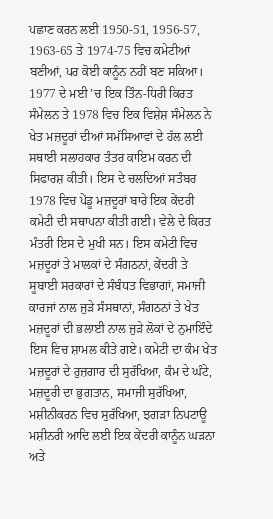ਪਛਾਣ ਕਰਨ ਲਈ 1950-51, 1956-57, 1963-65 ਤੇ 1974-75 ਵਿਚ ਕਮੇਟੀਆਂ ਬਣੀਆਂ, ਪਰ ਕੋਈ ਕਾਨੂੰਨ ਨਹੀਂ ਬਣ ਸਕਿਆ। 1977 ਦੇ ਮਈ ’ਚ ਇਕ ਤਿੰਨ-ਧਿਰੀ ਕਿਰਤ ਸੰਮੇਲਨ ਤੇ 1978 ਵਿਚ ਇਕ ਵਿਸ਼ੇਸ਼ ਸੰਮੇਲਨ ਨੇ ਖੇਤ ਮਜ਼ਦੂਰਾਂ ਦੀਆਂ ਸਮੱਸਿਆਵਾਂ ਦੇ ਹੱਲ ਲਈ ਸਥਾਈ ਸਲਾਹਕਾਰ ਤੰਤਰ ਕਾਇਮ ਕਰਨ ਦੀ ਸਿਫਾਰਸ਼ ਕੀਤੀ। ਇਸ ਦੇ ਚਲਦਿਆਂ ਸਤੰਬਰ 1978 ਵਿਚ ਪੇਂਡੂ ਮਜ਼ਦੂਰਾਂ ਬਾਰੇ ਇਕ ਕੇਂਦਰੀ ਕਮੇਟੀ ਦੀ ਸਥਾਪਨਾ ਕੀਤੀ ਗਈ। ਵੇਲੇ ਦੇ ਕਿਰਤ ਮੰਤਰੀ ਇਸ ਦੇ ਮੁਖੀ ਸਨ। ਇਸ ਕਮੇਟੀ ਵਿਚ ਮਜ਼ਦੂਰਾਂ ਤੇ ਮਾਲਕਾਂ ਦੇ ਸੰਗਠਨਾਂ, ਕੇਂਦਰੀ ਤੇ ਸੂਬਾਈ ਸਰਕਾਰਾਂ ਦੇ ਸੰਬੰਧਤ ਵਿਭਾਗਾਂ, ਸਮਾਜੀ ਕਾਰਜਾਂ ਨਾਲ ਜੁੜੇ ਸੰਸਥਾਨਾਂ, ਸੰਗਠਨਾਂ ਤੇ ਖੇਤ ਮਜ਼ਦੂਰਾਂ ਦੀ ਭਲਾਈ ਨਾਲ ਜੁੜੇ ਲੋਕਾਂ ਦੇ ਨੁਮਾਇੰਦੇ ਇਸ ਵਿਚ ਸ਼ਾਮਲ ਕੀਤੇ ਗਏ। ਕਮੇਟੀ ਦਾ ਕੰਮ ਖੇਤ ਮਜ਼ਦੂਰਾਂ ਦੇ ਰੁਜ਼ਗਾਰ ਦੀ ਸੁਰੱਖਿਆ, ਕੰਮ ਦੇ ਘੰਟੇ, ਮਜ਼ਦੂਰੀ ਦਾ ਭੁਗਤਾਨ, ਸਮਾਜੀ ਸੁਰੱਖਿਆ, ਮਸ਼ੀਨੀਕਰਨ ਵਿਚ ਸੁਰੱਖਿਆ, ਝਗੜਾ ਨਿਪਟਾਊ ਮਸ਼ੀਨਰੀ ਆਦਿ ਲਈ ਇਕ ਕੇਂਦਰੀ ਕਾਨੂੰਨ ਘੜਨਾ ਅਤੇ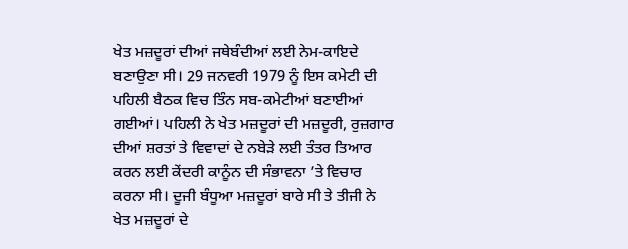ਖੇਤ ਮਜ਼ਦੂਰਾਂ ਦੀਆਂ ਜਥੇਬੰਦੀਆਂ ਲਈ ਨੇਮ-ਕਾਇਦੇ ਬਣਾਉਣਾ ਸੀ। 29 ਜਨਵਰੀ 1979 ਨੂੰ ਇਸ ਕਮੇਟੀ ਦੀ ਪਹਿਲੀ ਬੈਠਕ ਵਿਚ ਤਿੰਨ ਸਬ-ਕਮੇਟੀਆਂ ਬਣਾਈਆਂ ਗਈਆਂ। ਪਹਿਲੀ ਨੇ ਖੇਤ ਮਜ਼ਦੂਰਾਂ ਦੀ ਮਜ਼ਦੂਰੀ, ਰੁਜ਼ਗਾਰ ਦੀਆਂ ਸ਼ਰਤਾਂ ਤੇ ਵਿਵਾਦਾਂ ਦੇ ਨਬੇੜੇ ਲਈ ਤੰਤਰ ਤਿਆਰ ਕਰਨ ਲਈ ਕੇਂਦਰੀ ਕਾਨੂੰਨ ਦੀ ਸੰਭਾਵਨਾ ’ਤੇ ਵਿਚਾਰ ਕਰਨਾ ਸੀ। ਦੂਜੀ ਬੰਧੂਆ ਮਜ਼ਦੂਰਾਂ ਬਾਰੇ ਸੀ ਤੇ ਤੀਜੀ ਨੇ ਖੇਤ ਮਜ਼ਦੂਰਾਂ ਦੇ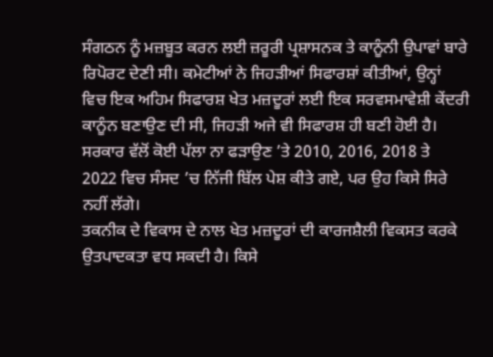ਸੰਗਠਨ ਨੂੰ ਮਜ਼ਬੂਤ ਕਰਨ ਲਈ ਜ਼ਰੂਰੀ ਪ੍ਰਸ਼ਾਸਨਕ ਤੇ ਕਾਨੂੰਨੀ ਉਪਾਵਾਂ ਬਾਰੇ ਰਿਪੋਰਟ ਦੇਣੀ ਸੀ। ਕਮੇਟੀਆਂ ਨੇ ਜਿਹੜੀਆਂ ਸਿਫਾਰਸ਼ਾਂ ਕੀਤੀਆਂ, ਉਨ੍ਹਾਂ ਵਿਚ ਇਕ ਅਹਿਮ ਸਿਫਾਰਸ਼ ਖੇਤ ਮਜ਼ਦੂਰਾਂ ਲਈ ਇਕ ਸਰਵਸਮਾਵੇਸ਼ੀ ਕੇਂਦਰੀ ਕਾਨੂੰਨ ਬਣਾਉਣ ਦੀ ਸੀ, ਜਿਹੜੀ ਅਜੇ ਵੀ ਸਿਫਾਰਸ਼ ਹੀ ਬਣੀ ਹੋਈ ਹੈ। ਸਰਕਾਰ ਵੱਲੋਂ ਕੋਈ ਪੱਲਾ ਨਾ ਫੜਾਉਣ ’ਤੇ 2010, 2016, 2018 ਤੇ 2022 ਵਿਚ ਸੰਸਦ ’ਚ ਨਿੱਜੀ ਬਿੱਲ ਪੇਸ਼ ਕੀਤੇ ਗਏ, ਪਰ ਉਹ ਕਿਸੇ ਸਿਰੇ ਨਹੀਂ ਲੱਗੇ।
ਤਕਨੀਕ ਦੇ ਵਿਕਾਸ ਦੇ ਨਾਲ ਖੇਤ ਮਜ਼ਦੂਰਾਂ ਦੀ ਕਾਰਜਸ਼ੈਲੀ ਵਿਕਸਤ ਕਰਕੇ ਉਤਪਾਦਕਤਾ ਵਧ ਸਕਦੀ ਹੈ। ਕਿਸੇ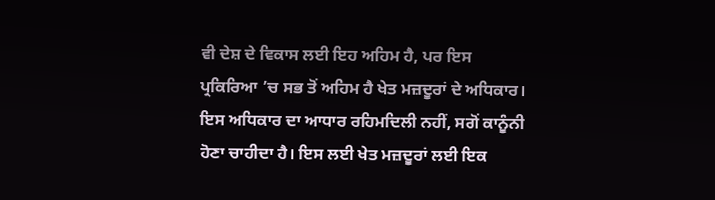ਵੀ ਦੇਸ਼ ਦੇ ਵਿਕਾਸ ਲਈ ਇਹ ਅਹਿਮ ਹੈ, ਪਰ ਇਸ ਪ੍ਰਕਿਰਿਆ ’ਚ ਸਭ ਤੋਂ ਅਹਿਮ ਹੈ ਖੇਤ ਮਜ਼ਦੂਰਾਂ ਦੇ ਅਧਿਕਾਰ। ਇਸ ਅਧਿਕਾਰ ਦਾ ਆਧਾਰ ਰਹਿਮਦਿਲੀ ਨਹੀਂ, ਸਗੋਂ ਕਾਨੂੰਨੀ ਹੋਣਾ ਚਾਹੀਦਾ ਹੈ। ਇਸ ਲਈ ਖੇਤ ਮਜ਼ਦੂਰਾਂ ਲਈ ਇਕ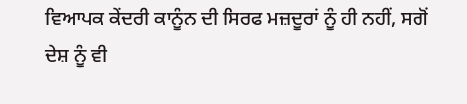ਵਿਆਪਕ ਕੇਂਦਰੀ ਕਾਨੂੰਨ ਦੀ ਸਿਰਫ ਮਜ਼ਦੂਰਾਂ ਨੂੰ ਹੀ ਨਹੀਂ, ਸਗੋਂ ਦੇਸ਼ ਨੂੰ ਵੀ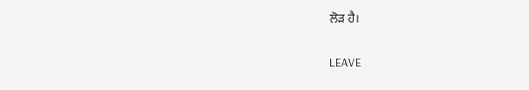ਲੋੜ ਹੈ।

LEAVE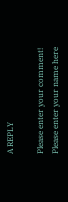A REPLY

Please enter your comment!
Please enter your name here